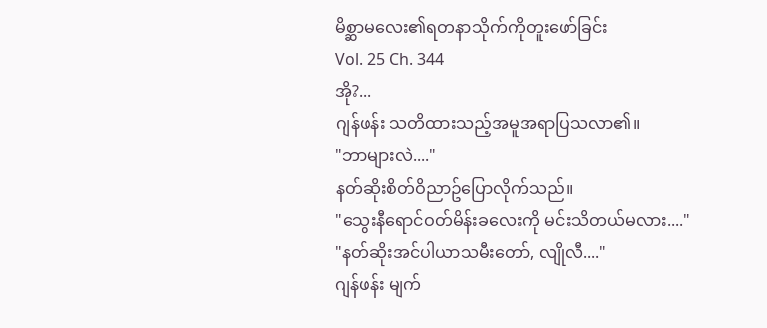မိစ္ဆာမလေး၏ရတနာသိုက်ကိုတူးဖော်ခြင်း
Vol. 25 Ch. 344
အို?...
ဂျန်ဖန်း သတိထားသည့်အမူအရာပြသလာ၏။
"ဘာများလဲ...."
နတ်ဆိုးစိတ်ဝိညာဥ်ပြောလိုက်သည်။
"သွေးနီရောင်ဝတ်မိန်းခလေးကို မင်းသိတယ်မလား...."
"နတ်ဆိုးအင်ပါယာသမီးတော်, လျိုလီ...."
ဂျန်ဖန်း မျက်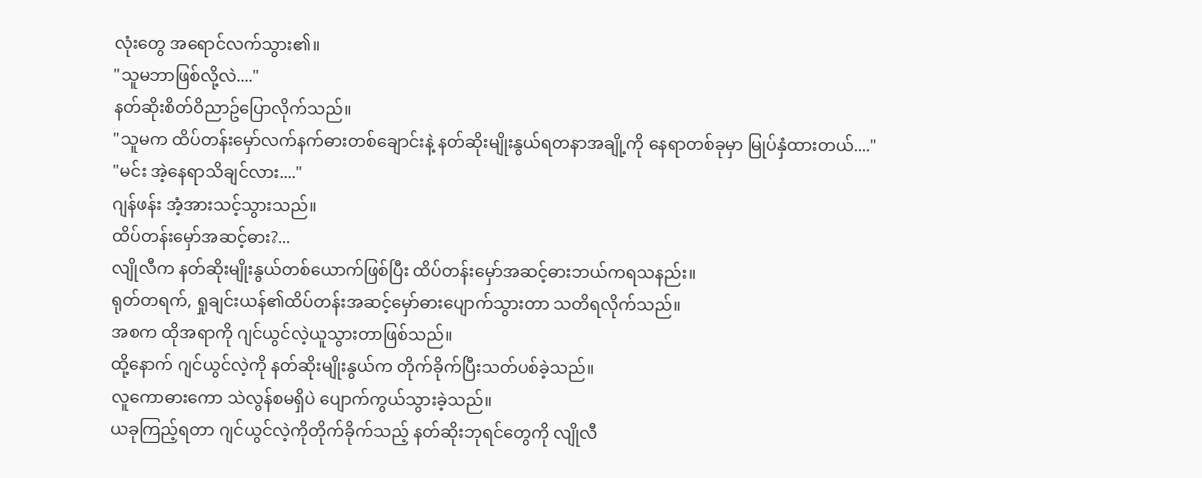လုံးတွေ အရောင်လက်သွား၏။
"သူမဘာဖြစ်လို့လဲ...."
နတ်ဆိုးစိတ်ဝိညာဥ်ပြောလိုက်သည်။
"သူမက ထိပ်တန်းမှော်လက်နက်ဓားတစ်ချောင်းနဲ့ နတ်ဆိုးမျိုးနွယ်ရတနာအချို့ကို နေရာတစ်ခုမှာ မြုပ်နှံထားတယ်...."
"မင်း အဲ့နေရာသိချင်လား...."
ဂျန်ဖန်း အံ့အားသင့်သွားသည်။
ထိပ်တန်းမှော်အဆင့်ဓား?...
လျိုလီက နတ်ဆိုးမျိုးနွယ်တစ်ယောက်ဖြစ်ပြီး ထိပ်တန်းမှော်အဆင့်ဓားဘယ်ကရသနည်း။
ရုတ်တရက်, ရှုချင်းယန်၏ထိပ်တန်းအဆင့်မှော်ဓားပျောက်သွားတာ သတိရလိုက်သည်။
အစက ထိုအရာကို ဂျင်ယွင်လဲ့ယူသွားတာဖြစ်သည်။
ထို့နောက် ဂျင်ယွင်လဲ့ကို နတ်ဆိုးမျိုးနွယ်က တိုက်ခိုက်ပြီးသတ်ပစ်ခဲ့သည်။
လူကောဓားကော သဲလွန်စမရှိပဲ ပျောက်ကွယ်သွားခဲ့သည်။
ယခုကြည့်ရတာ ဂျင်ယွင်လဲ့ကိုတိုက်ခိုက်သည့် နတ်ဆိုးဘုရင်တွေကို လျိုလီ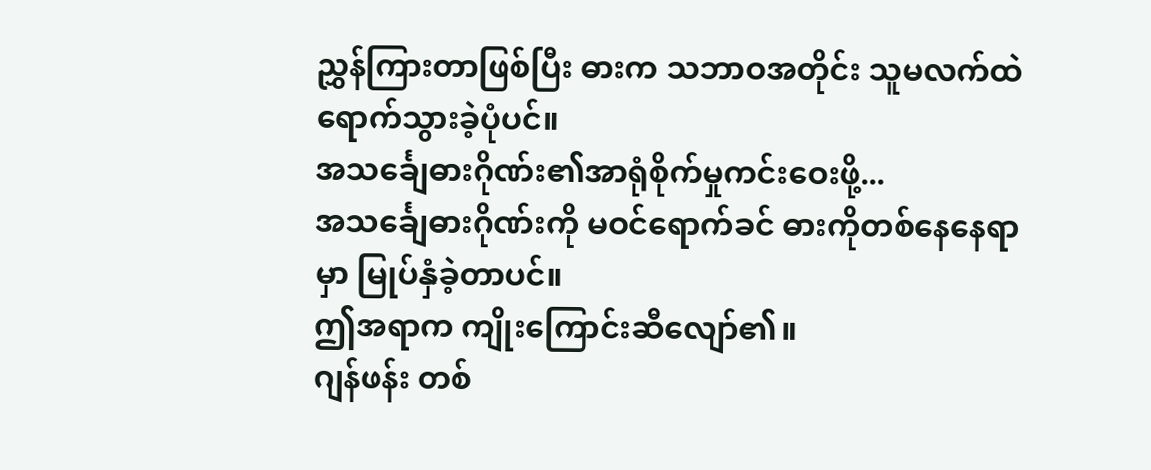ညွှန်ကြားတာဖြစ်ပြီး ဓားက သဘာဝအတိုင်း သူမလက်ထဲရောက်သွားခဲ့ပုံပင်။
အသင်္ချေဓားဂိုဏ်း၏အာရုံစိုက်မှုကင်းဝေးဖို့...
အသင်္ချေဓားဂိုဏ်းကို မဝင်ရောက်ခင် ဓားကိုတစ်နေနေရာမှာ မြုပ်နှံခဲ့တာပင်။
ဤအရာက ကျိုးကြောင်းဆီလျော်၏။
ဂျန်ဖန်း တစ်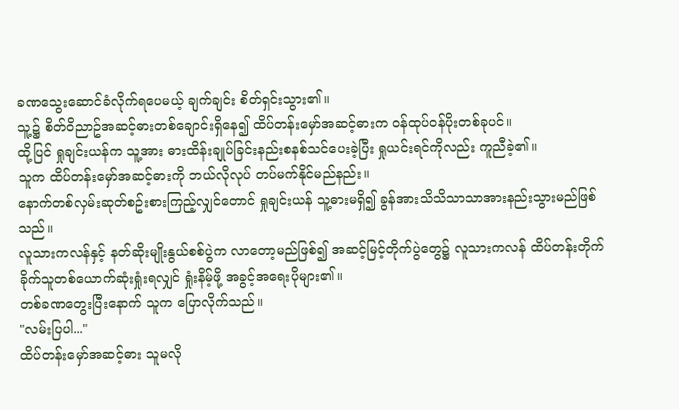ခဏသွေးဆောင်ခံလိုက်ရပေမယ့် ချက်ချင်း စိတ်ရှင်းသွား၏။
သူ့၌ စိတ်ဝိညာဥ်အဆင့်ဓားတစ်ချောင်းရှိနေ၍ ထိပ်တန်းမှော်အဆင့်ဓားက ဝန်ထုပ်ဝန်ပိုးတစ်ခုပင်။
ထို့ပြင် ရှုချင်းယန်က သူ့အား ဓားထိန်းချုပ်ခြင်းနည်းစနစ်သင်ပေးခဲ့ပြီး ရှုယင်းရင်ကိုလည်း ကူညီခဲ့၏။
သူက ထိပ်တန်းမှော်အဆင့်ဓားကို ဘယ်လိုလုပ် တပ်မက်နိုင်မည်နည်း။
နောက်တစ်လှမ်းဆုတ်စဥ်းစားကြည့်လျှင်တောင် ရှုချင်းယန် သူ့ဓားမရှိ၍ ခွန်အားသိသိသာသာအားနည်းသွားမည်ဖြစ်သည်။
လူသားကလန်နှင့် နတ်ဆိုးမျိုးနွယ်စစ်ပွဲက လာတော့မည်ဖြစ်၍ အဆင့်မြင့်တိုက်ပွဲတွေ၌ လူသားကလန် ထိပ်တန်းတိုက်ခိုက်သူတစ်ယောက်ဆုံးရှုံးရလျှင် ရှုံးနိမ့်ဖို့ အခွင့်အရေးပိုများ၏။
တစ်ခဏတွေးပြီးနောက် သူက ပြောလိုက်သည်။
"လမ်းပြပါ..."
ထိပ်တန်းမှော်အဆင့်ဓား သူမလို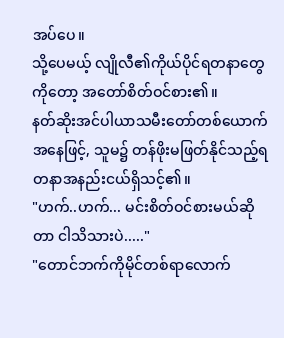အပ်ပေ။
သို့ပေမယ့် လျိုလီ၏ကိုယ်ပိုင်ရတနာတွေကိုတော့ အတော်စိတ်ဝင်စား၏။
နတ်ဆိုးအင်ပါယာသမီးတော်တစ်ယောက်အနေဖြင့်, သူမ၌ တန်ဖိုးမဖြတ်နိုင်သည့်ရတနာအနည်းငယ်ရှိသင့်၏။
"ဟက်..ဟက်... မင်းစိတ်ဝင်စားမယ်ဆိုတာ ငါသိသားပဲ....."
"တောင်ဘက်ကိုမိုင်တစ်ရာလောက်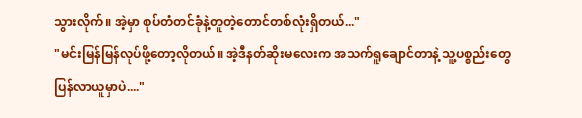သွားလိုက်။ အဲ့မှာ စုပ်တံတင်ခုံနဲ့တူတဲ့တောင်တစ်လုံးရှိတယ်..."
"မင်းမြန်မြန်လုပ်ဖို့တော့လိုတယ်။ အဲ့ဒီနတ်ဆိုးမလေးက အသက်ရူချောင်တာနဲ့ သူ့ပစ္စည်းတွေပြန်လာယူမှာပဲ...."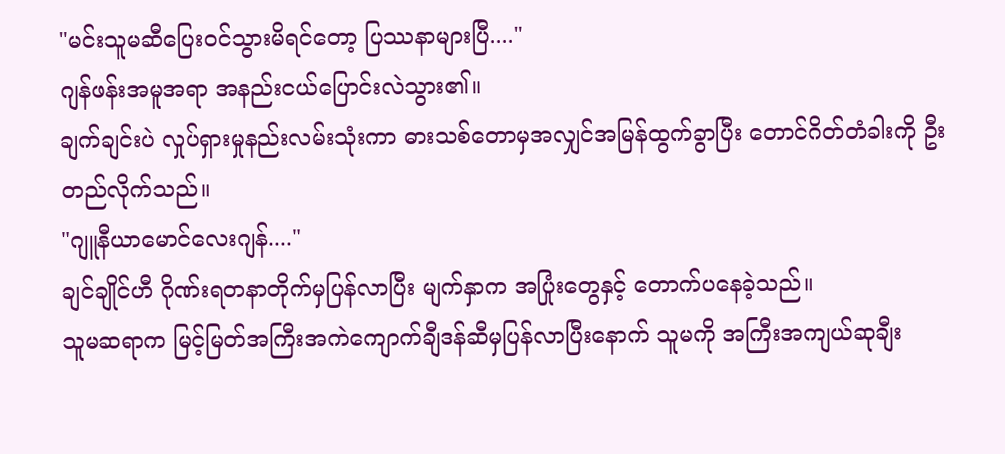"မင်းသူမဆီပြေးဝင်သွားမိရင်တော့ ပြဿနာများပြီ...."
ဂျန်ဖန်းအမူအရာ အနည်းငယ်ပြောင်းလဲသွား၏။
ချက်ချင်းပဲ လှုပ်ရှားမှုနည်းလမ်းသုံးကာ ဓားသစ်တောမှအလျှင်အမြန်ထွက်ခွာပြီး တောင်ဂိတ်တံခါးကို ဦးတည်လိုက်သည်။
"ဂျူနီယာမောင်လေးဂျန်...."
ချင်ချိုင်ဟီ ဂိုဏ်းရတနာတိုက်မှပြန်လာပြီး မျက်နှာက အပြုံးတွေနှင့် တောက်ပနေခဲ့သည်။
သူမဆရာက မြင့်မြတ်အကြီးအကဲကျောက်ချီဒန်ဆီမှပြန်လာပြီးနောက် သူမကို အကြီးအကျယ်ဆုချီး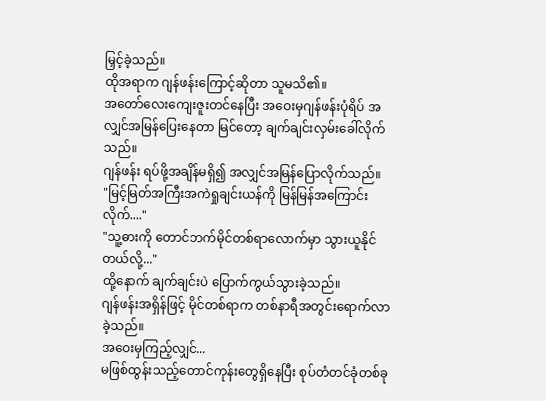မြှင့်ခဲ့သည်။
ထိုအရာက ဂျန်ဖန်းကြောင့်ဆိုတာ သူမသိ၏။
အတော်လေးကျေးဇူးတင်နေပြီး အဝေးမှဂျန်ဖန်းပုံရိပ် အလျှင်အမြန်ပြေးနေတာ မြင်တော့ ချက်ချင်းလှမ်းခေါ်လိုက်သည်။
ဂျန်ဖန်း ရပ်ဖို့အချိန်မရှိ၍ အလျှင်အမြန်ပြောလိုက်သည်။
"မြင့်မြတ်အကြီးအကဲရှုချင်းယန်ကို မြန်မြန်အကြောင်းလိုက်...."
"သူ့ဓားကို တောင်ဘက်မိုင်တစ်ရာလောက်မှာ သွားယူနိုင်တယ်လို့..."
ထို့နောက် ချက်ချင်းပဲ ပြောက်ကွယ်သွားခဲ့သည်။
ဂျန်ဖန်းအရှိန်ဖြင့် မိုင်တစ်ရာက တစ်နာရီအတွင်းရောက်လာခဲ့သည်။
အဝေးမှကြည့်လျှင်...
မဖြစ်ထွန်းသည့်တောင်ကုန်းတွေရှိနေပြီး စုပ်တံတင်ခုံတစ်ခု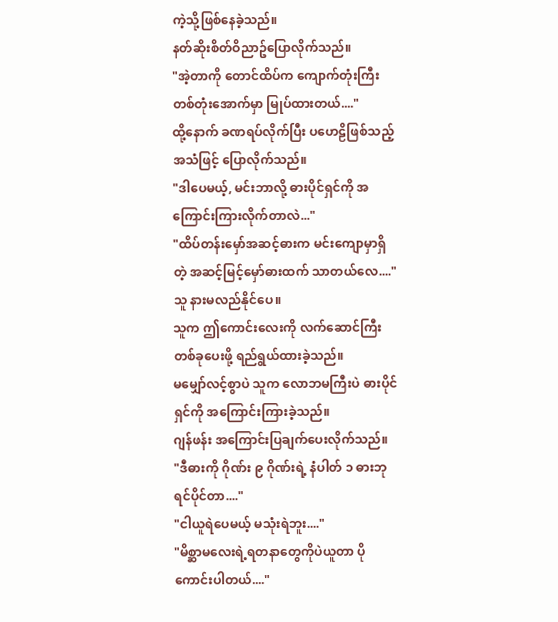ကဲ့သို့ဖြစ်နေခဲ့သည်။
နတ်ဆိုးစိတ်ဝိညာဥ်ပြောလိုက်သည်။
"အဲ့တာကို တောင်ထိပ်က ကျောက်တုံးကြီးတစ်တုံးအောက်မှာ မြုပ်ထားတယ်...."
ထို့နောက် ခဏရပ်လိုက်ပြီး ပဟေဠိဖြစ်သည့်အသံဖြင့် ပြောလိုက်သည်။
"ဒါပေမယ့်, မင်းဘာလို့ ဓားပိုင်ရှင်ကို အကြောင်းကြားလိုက်တာလဲ..."
"ထိပ်တန်းမှော်အဆင့်ဓားက မင်းကျောမှာရှိတဲ့ အဆင့်မြင့်မှော်ဓားထက် သာတယ်လေ...."
သူ နားမလည်နိုင်ပေ။
သူက ဤကောင်းလေးကို လက်ဆောင်ကြီးတစ်ခုပေးဖို့ ရည်ရွယ်ထားခဲ့သည်။
မမျှော်လင့်စွာပဲ သူက လောဘမကြီးပဲ ဓားပိုင်ရှင်ကို အကြောင်းကြားခဲ့သည်။
ဂျန်ဖန်း အကြောင်းပြချက်ပေးလိုက်သည်။
"ဒီဓားကို ဂိုဏ်း ၉ ဂိုဏ်းရဲ့ နံပါတ် ၁ ဓားဘုရင်ပိုင်တာ...."
"ငါယူရဲပေမယ့် မသုံးရဲဘူး...."
"မိစ္ဆာမလေးရဲ့ရတနာတွေကိုပဲယူတာ ပိုကောင်းပါတယ်...."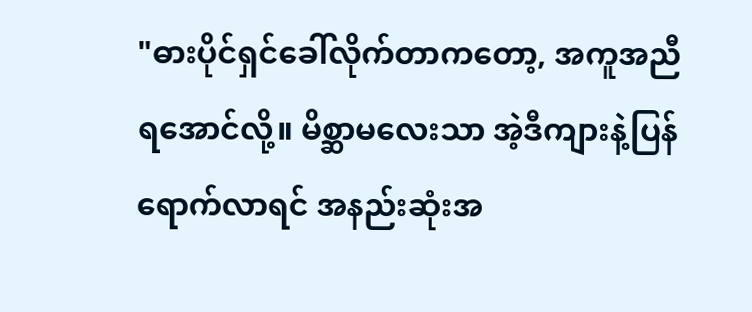"ဓားပိုင်ရှင်ခေါ်လိုက်တာကတော့, အကူအညီရအောင်လို့။ မိစ္ဆာမလေးသာ အဲ့ဒီကျားနဲ့ပြန်ရောက်လာရင် အနည်းဆုံးအ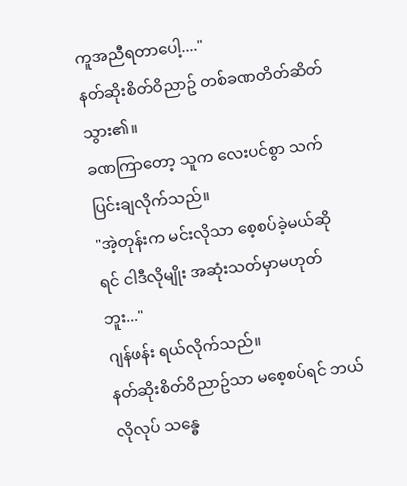ကူအညီရတာပေါ့...."
နတ်ဆိုးစိတ်ဝိညာဥ် တစ်ခဏတိတ်ဆိတ်သွား၏။
ခဏကြာတော့ သူက လေးပင်စွာ သက်ပြင်းချလိုက်သည်။
"အဲ့တုန်းက မင်းလိုသာ စေ့စပ်ခဲ့မယ်ဆိုရင် ငါဒီလိုမျိုး အဆုံးသတ်မှာမဟုတ်ဘူး..."
ဂျန်ဖန်း ရယ်လိုက်သည်။
နတ်ဆိုးစိတ်ဝိညာဥ်သာ မစေ့စပ်ရင် ဘယ်လိုလုပ် သန္ဓေ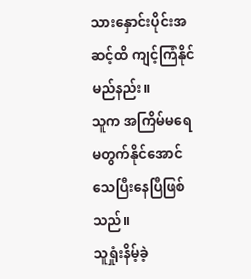သားနှောင်းပိုင်းအဆင့်ထိ ကျင့်ကြံနိုင်မည်နည်း။
သူက အကြိမ်မရေမတွက်နိုင်အောင် သေပြီးနေပြီဖြစ်သည်။
သူရှုံးနိမ့်ခဲ့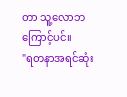တာ သူ့လောဘကြောင့်ပင်။
"ရတနာအရင်ဆုံး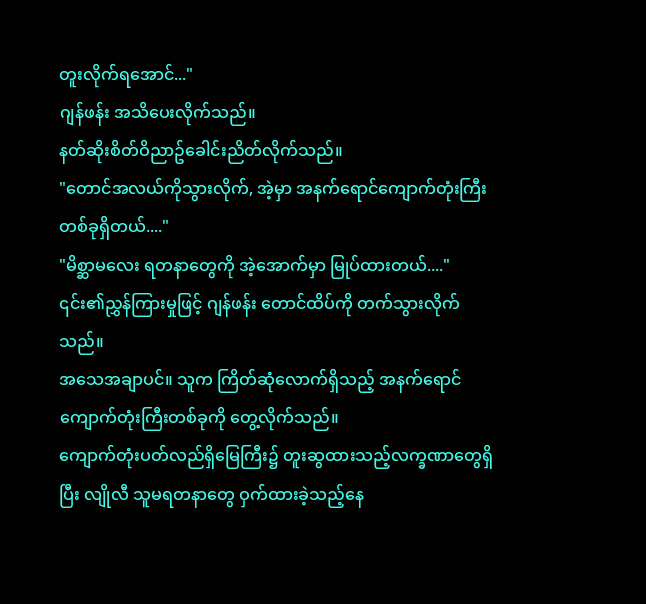တူးလိုက်ရအောင်..."
ဂျန်ဖန်း အသိပေးလိုက်သည်။
နတ်ဆိုးစိတ်ဝိညာဥ်ခေါင်းညိတ်လိုက်သည်။
"တောင်အလယ်ကိုသွားလိုက်, အဲ့မှာ အနက်ရောင်ကျောက်တုံးကြီးတစ်ခုရှိတယ်...."
"မိစ္ဆာမလေး ရတနာတွေကို အဲ့အောက်မှာ မြုပ်ထားတယ်...."
၎င်း၏ညွှန်ကြားမှုဖြင့် ဂျန်ဖန်း တောင်ထိပ်ကို တက်သွားလိုက်သည်။
အသေအချာပင်။ သူက ကြိတ်ဆုံလောက်ရှိသည့် အနက်ရောင်ကျောက်တုံးကြီးတစ်ခုကို တွေ့လိုက်သည်။
ကျောက်တုံးပတ်လည်ရှိမြေကြီး၌ တူးဆွထားသည့်လက္ခဏာတွေရှိပြီး လျိုလီ သူမရတနာတွေ ဝှက်ထားခဲ့သည့်နေ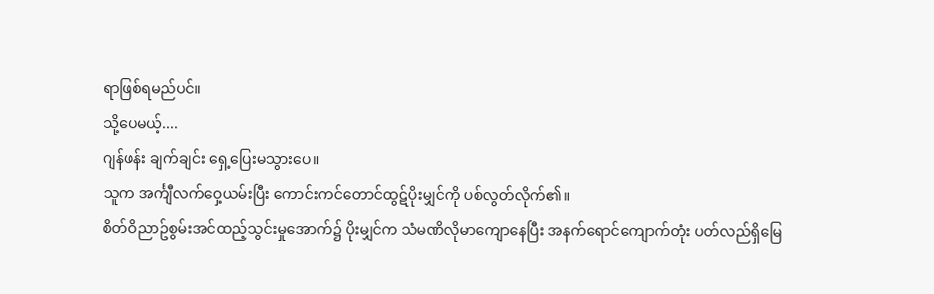ရာဖြစ်ရမည်ပင်။
သို့ပေမယ့်....
ဂျန်ဖန်း ချက်ချင်း ရှေ့ပြေးမသွားပေ။
သူက အင်္ကျီလက်ဝှေ့ယမ်းပြီး ကောင်းကင်တောင်ထွဋ်ပိုးမျှင်ကို ပစ်လွတ်လိုက်၏။
စိတ်ဝိညာဥ်စွမ်းအင်ထည့်သွင်းမှုအောက်၌ ပိုးမျှင်က သံမဏိလိုမာကျောနေပြီး အနက်ရောင်ကျောက်တုံး ပတ်လည်ရှိမြေ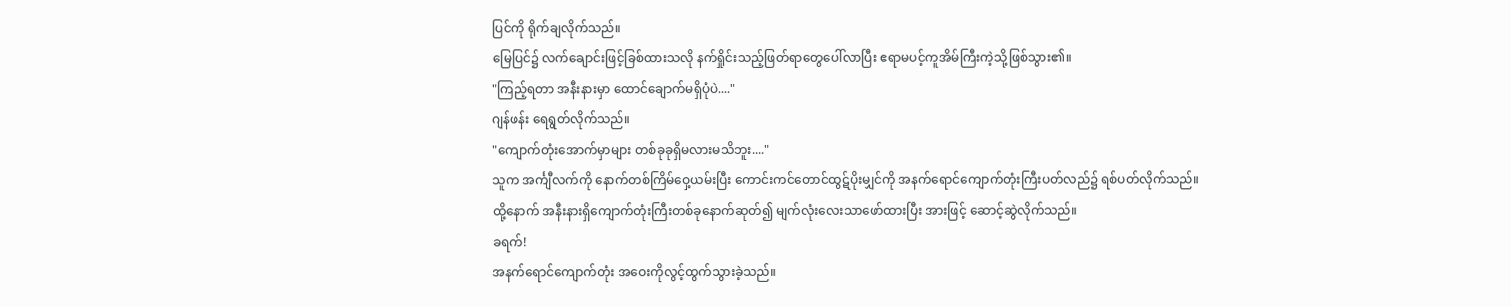ပြင်ကို ရိုက်ချလိုက်သည်။
မြေပြင်၌ လက်ချောင်းဖြင့်ခြစ်ထားသလို နက်ရှိုင်းသည့်ဖြတ်ရာတွေပေါ်လာပြီး ဧရာမပင့်ကူအိမ်ကြီးကဲ့သို့ဖြစ်သွား၏။
"ကြည့်ရတာ အနီးနားမှာ ထောင်ချောက်မရှိပုံပဲ...."
ဂျန်ဖန်း ရေရွတ်လိုက်သည်။
"ကျောက်တုံးအောက်မှာများ တစ်ခုခုရှိမလားမသိဘူး...."
သူက အင်္ကျီလက်ကို နောက်တစ်ကြိမ်ဝှေ့ယမ်းပြီး ကောင်းကင်တောင်ထွဋ်ပိုးမျှင်ကို အနက်ရောင်ကျောက်တုံးကြီးပတ်လည်၌ ရစ်ပတ်လိုက်သည်။
ထို့နောက် အနီးနားရှိကျောက်တုံးကြီးတစ်ခုနောက်ဆုတ်၍ မျက်လုံးလေးသာဖော်ထားပြီး အားဖြင့် ဆောင့်ဆွဲလိုက်သည်။
ခရက်!
အနက်ရောင်ကျောက်တုံး အဝေးကိုလွင့်ထွက်သွားခဲ့သည်။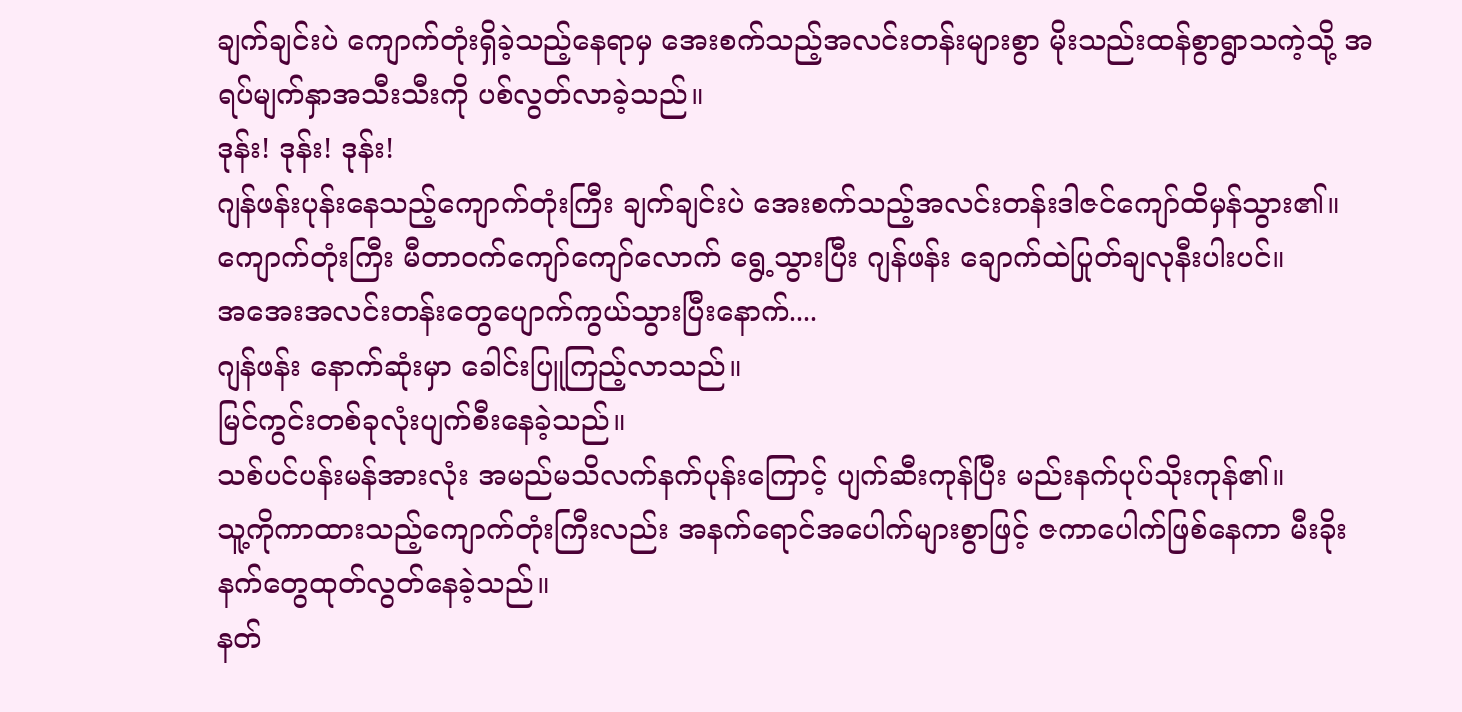ချက်ချင်းပဲ ကျောက်တုံးရှိခဲ့သည့်နေရာမှ အေးစက်သည့်အလင်းတန်းများစွာ မိုးသည်းထန်စွာရွာသကဲ့သို့ အရပ်မျက်နှာအသီးသီးကို ပစ်လွတ်လာခဲ့သည်။
ဒုန်း! ဒုန်း! ဒုန်း!
ဂျန်ဖန်းပုန်းနေသည့်ကျောက်တုံးကြီး ချက်ချင်းပဲ အေးစက်သည့်အလင်းတန်းဒါဇင်ကျော်ထိမှန်သွား၏။
ကျောက်တုံးကြီး မီတာဝက်ကျော်ကျော်လောက် ရွေ့သွားပြီး ဂျန်ဖန်း ချောက်ထဲပြုတ်ချလုနီးပါးပင်။
အအေးအလင်းတန်းတွေပျောက်ကွယ်သွားပြီးနောက်....
ဂျန်ဖန်း နောက်ဆုံးမှာ ခေါင်းပြူကြည့်လာသည်။
မြင်ကွင်းတစ်ခုလုံးပျက်စီးနေခဲ့သည်။
သစ်ပင်ပန်းမန်အားလုံး အမည်မသိလက်နက်ပုန်းကြောင့် ပျက်ဆီးကုန်ပြီး မည်းနက်ပုပ်သိုးကုန်၏။
သူ့ကိုကာထားသည့်ကျောက်တုံးကြီးလည်း အနက်ရောင်အပေါက်များစွာဖြင့် ဇကာပေါက်ဖြစ်နေကာ မီးခိုးနက်တွေထုတ်လွတ်နေခဲ့သည်။
နတ်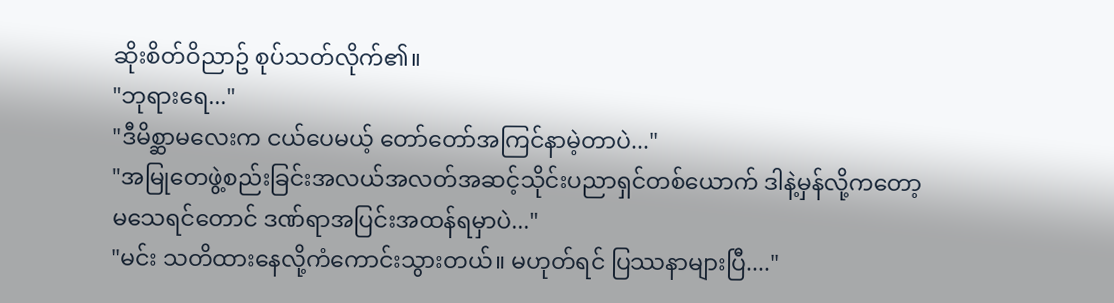ဆိုးစိတ်ဝိညာဥ် စုပ်သတ်လိုက်၏။
"ဘုရားရေ..."
"ဒီမိစ္ဆာမလေးက ငယ်ပေမယ့် တော်တော်အကြင်နာမဲ့တာပဲ..."
"အမြုတေဖွဲ့စည်းခြင်းအလယ်အလတ်အဆင့်သိုင်းပညာရှင်တစ်ယောက် ဒါနဲ့မှန်လို့ကတော့ မသေရင်တောင် ဒဏ်ရာအပြင်းအထန်ရမှာပဲ..."
"မင်း သတိထားနေလို့ကံကောင်းသွားတယ်။ မဟုတ်ရင် ပြဿနာများပြီ...."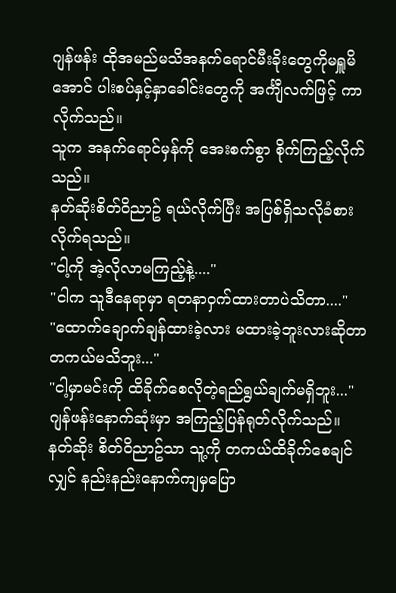ဂျန်ဖန်း ထိုအမည်မသိအနက်ရောင်မီးခိုးတွေကိုမရှူမိအောင် ပါးစပ်နှင့်နှာခေါင်းတွေကို အင်္ကျီလက်ဖြင့် ကာလိုက်သည်။
သူက အနက်ရောင်မှန်ကို အေးစက်စွာ စိုက်ကြည့်လိုက်သည်။
နတ်ဆိုးစိတ်ဝိညာဥ် ရယ်လိုက်ပြီး အပြစ်ရှိသလိုခံစားလိုက်ရသည်။
"ငါ့ကို အဲ့လိုလာမကြည့်နဲ့...."
"ငါက သူဒီနေရာမှာ ရတနာဝှက်ထားတာပဲသိတာ...."
"ထောက်ချောက်ချန်ထားခဲ့လား မထားခဲ့ဘူးလားဆိုတာ တကယ်မသိဘူး..."
"ငါ့မှာမင်းကို ထိခိုက်စေလိုတဲ့ရည်ရွယ်ချက်မရှိဘူး..."
ဂျန်ဖန်းနောက်ဆုံးမှာ အကြည့်ပြန်ရုတ်လိုက်သည်။
နတ်ဆိုး စိတ်ဝိညာဥ်သာ သူ့ကို တကယ်ထိခိုက်စေချင်လျှင် နည်းနည်းနောက်ကျမှပြော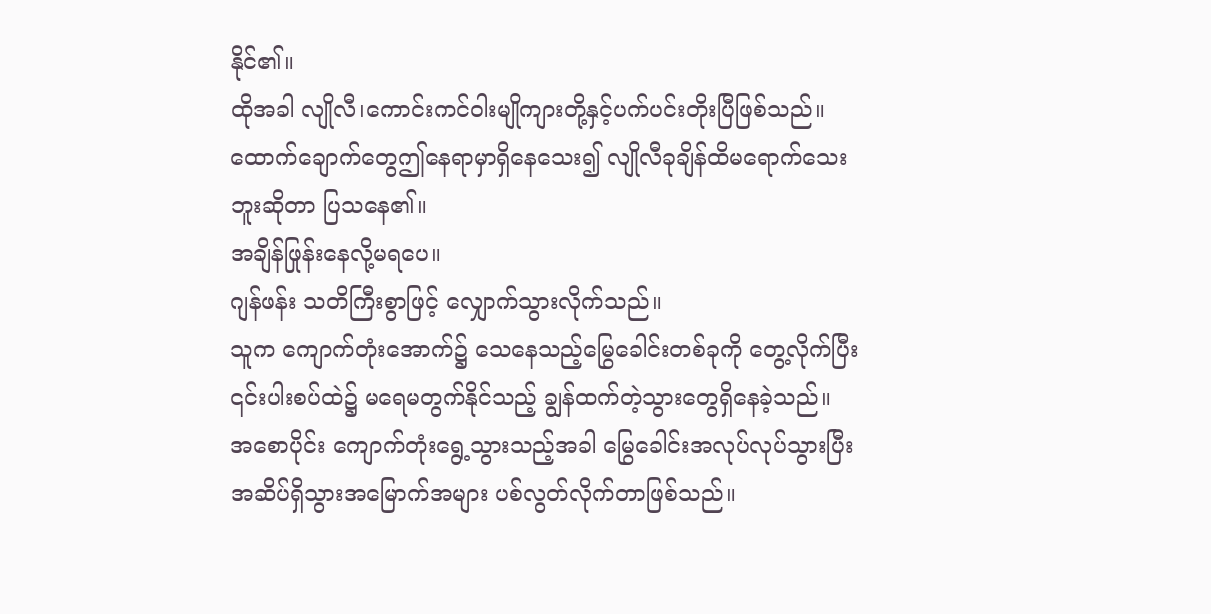နိုင်၏။
ထိုအခါ လျိုလီ၊ကောင်းကင်ဝါးမျိုကျားတို့နှင့်ပက်ပင်းတိုးပြီဖြစ်သည်။
ထောက်ချောက်တွေဤနေရာမှာရှိနေသေး၍ လျိုလီခုချိန်ထိမရောက်သေးဘူးဆိုတာ ပြသနေ၏။
အချိန်ဖြုန်းနေလို့မရပေ။
ဂျန်ဖန်း သတိကြီးစွာဖြင့် လျှောက်သွားလိုက်သည်။
သူက ကျောက်တုံးအောက်၌ သေနေသည့်မြွေခေါင်းတစ်ခုကို တွေ့လိုက်ပြီး ၎င်းပါးစပ်ထဲ၌ မရေမတွက်နိုင်သည့် ချွန်ထက်တဲ့သွားတွေရှိနေခဲ့သည်။
အစောပိုင်း ကျောက်တုံးရွေ့သွားသည့်အခါ မြွေခေါင်းအလုပ်လုပ်သွားပြီး အဆိပ်ရှိသွားအမြောက်အများ ပစ်လွတ်လိုက်တာဖြစ်သည်။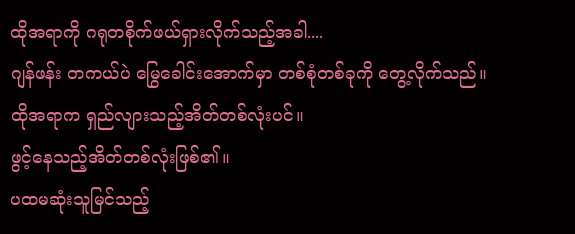ထိုအရာကို ဂရုတစိုက်ဖယ်ရှားလိုက်သည့်အခါ....
ဂျန်ဖန်း တကယ်ပဲ မြွေခေါင်းအောက်မှာ တစ်စုံတစ်ခုကို တွေ့လိုက်သည်။
ထိုအရာက ရှည်လျားသည့်အိတ်တစ်လုံးပင်။
ဖွင့်နေသည့်အိတ်တစ်လုံးဖြစ်၏။
ပထမဆုံးသူမြင်သည့်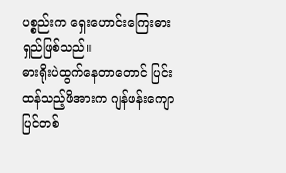ပစ္စည်းက ရှေးဟောင်းကြေးဓားရှည်ဖြစ်သည်။
ဓားရိုးပဲထွက်နေတာတောင် ပြင်းထန်သည့်ဖိအားက ဂျန်ဖန်းကျောပြင်တစ်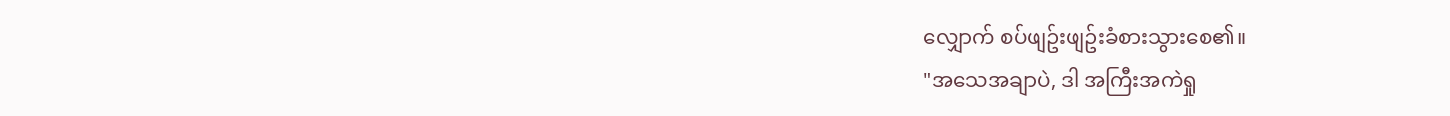လျှောက် စပ်ဖျဥ်းဖျဥ်းခံစားသွားစေ၏။
"အသေအချာပဲ, ဒါ အကြီးအကဲရှု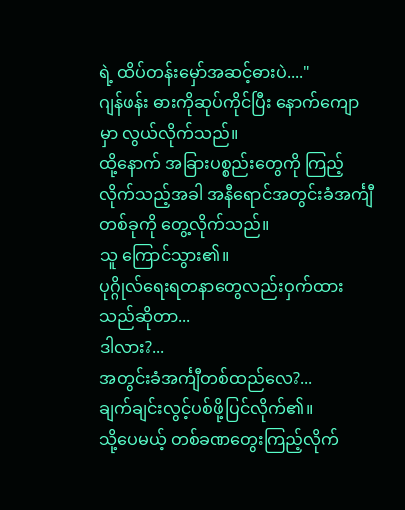ရဲ့ ထိပ်တန်းမှော်အဆင့်ဓားပဲ...."
ဂျန်ဖန်း ဓားကိုဆုပ်ကိုင်ပြီး နောက်ကျောမှာ လွယ်လိုက်သည်။
ထို့နောက် အခြားပစ္စည်းတွေကို ကြည့်လိုက်သည့်အခါ အနီရောင်အတွင်းခံအင်္ကျီတစ်ခုကို တွေ့လိုက်သည်။
သူ ကြောင်သွား၏။
ပုဂ္ဂိုလ်ရေးရတနာတွေလည်းဝှက်ထားသည်ဆိုတာ...
ဒါလား?...
အတွင်းခံအင်္ကျီတစ်ထည်လေ?...
ချက်ချင်းလွင့်ပစ်ဖို့ပြင်လိုက်၏။
သို့ပေမယ့် တစ်ခဏတွေးကြည့်လိုက်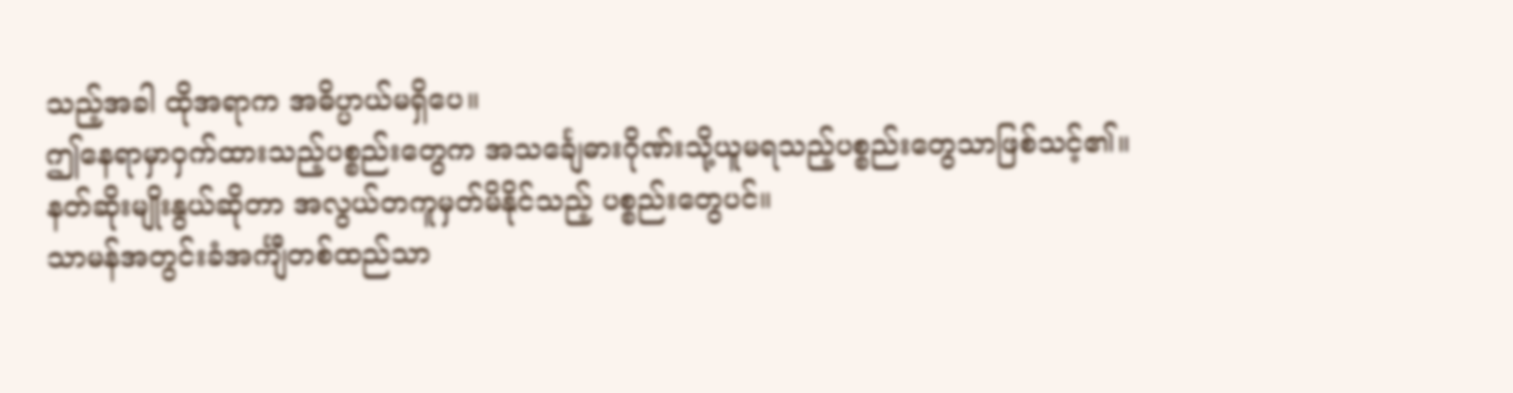သည့်အခါ ထိုအရာက အဓိပ္ပာယ်မရှိပေ။
ဤနေရာမှာဝှက်ထားသည့်ပစ္စည်းတွေက အသင်္ချေဓားဂိုဏ်းသို့ယူမရသည့်ပစ္စည်းတွေသာဖြစ်သင့်၏။
နတ်ဆိုးမျိုးနွယ်ဆိုတာ အလွယ်တကူမှတ်မိနိုင်သည့် ပစ္စည်းတွေပင်။
သာမန်အတွင်းခံအင်္ကျီတစ်ထည်သာ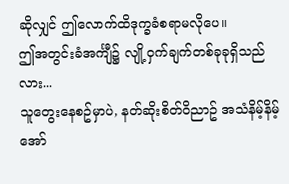ဆိုလျှင် ဤလောက်ထိဒုက္ခခံစရာမလိုပေ။
ဤအတွင်းခံအင်္ကျီ၌ လျို့ဝှက်ချက်တစ်ခုခုရှိသည်လား...
သူတွေးနေစဥ်မှာပဲ, နတ်ဆိုးစိတ်ဝိညာဥ် အသံနိမ့်နိမ့်အော်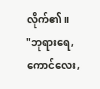လိုက်၏။
"ဘုရားရေ, ကောင်လေး,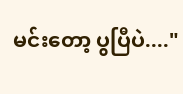မင်းတော့ ပွပြီပဲ...."